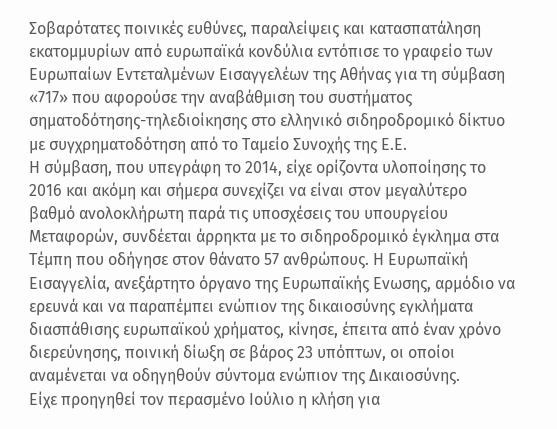Σοβαρότατες ποινικές ευθύνες, παραλείψεις και κατασπατάληση εκατομμυρίων από ευρωπαϊκά κονδύλια εντόπισε το γραφείο των Ευρωπαίων Εντεταλμένων Εισαγγελέων της Αθήνας για τη σύμβαση «717» που αφορούσε την αναβάθμιση του συστήματος σηματοδότησης-τηλεδιοίκησης στο ελληνικό σιδηροδρομικό δίκτυο με συγχρηματοδότηση από το Ταμείο Συνοχής της Ε.Ε.
Η σύμβαση, που υπεγράφη το 2014, είχε ορίζοντα υλοποίησης το 2016 και ακόμη και σήμερα συνεχίζει να είναι στον μεγαλύτερο βαθμό ανολοκλήρωτη παρά τις υποσχέσεις του υπουργείου Μεταφορών, συνδέεται άρρηκτα με το σιδηροδρομικό έγκλημα στα Τέμπη που οδήγησε στον θάνατο 57 ανθρώπους. Η Ευρωπαϊκή Εισαγγελία, ανεξάρτητο όργανο της Ευρωπαϊκής Ενωσης, αρμόδιο να ερευνά και να παραπέμπει ενώπιον της δικαιοσύνης εγκλήματα διασπάθισης ευρωπαϊκού χρήματος, κίνησε, έπειτα από έναν χρόνο διερεύνησης, ποινική δίωξη σε βάρος 23 υπόπτων, οι οποίοι αναμένεται να οδηγηθούν σύντομα ενώπιον της Δικαιοσύνης.
Είχε προηγηθεί τον περασμένο Ιούλιο η κλήση για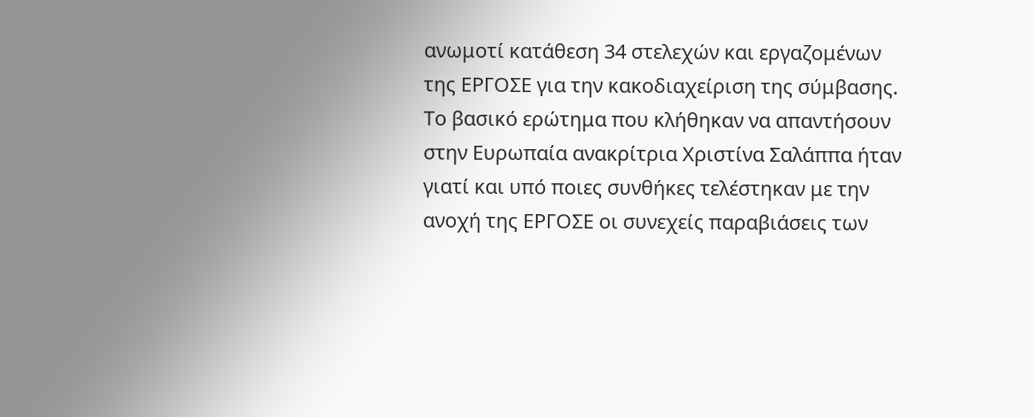ανωμοτί κατάθεση 34 στελεχών και εργαζομένων της ΕΡΓΟΣΕ για την κακοδιαχείριση της σύμβασης. Το βασικό ερώτημα που κλήθηκαν να απαντήσουν στην Ευρωπαία ανακρίτρια Χριστίνα Σαλάππα ήταν γιατί και υπό ποιες συνθήκες τελέστηκαν με την ανοχή της ΕΡΓΟΣΕ οι συνεχείς παραβιάσεις των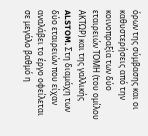όρων της σύμβασης και οι καθυστερήσεις από την κοινοπραξία των δύο εταιρειών ΤΟΜΗ (του ομίλου ΑΚΤΩΡ) και της γαλλικής ALSTOM. Στη διαμάχη των δύο εταιρειών που είχαν αναλάβει το έργο οφείλεται σε μεγάλο βαθμό η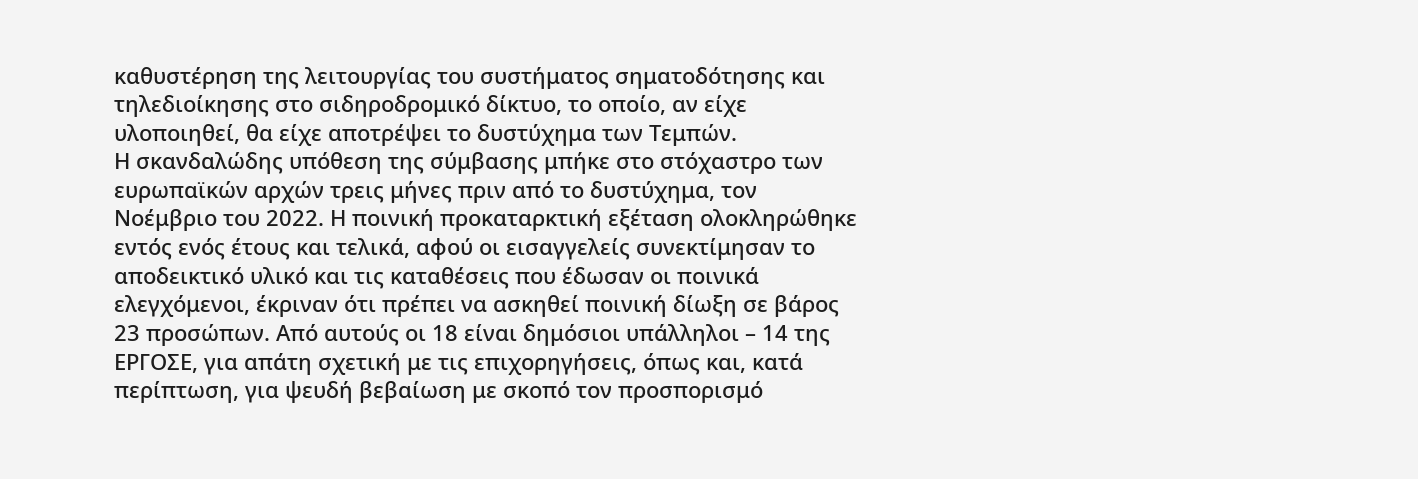καθυστέρηση της λειτουργίας του συστήματος σηματοδότησης και τηλεδιοίκησης στο σιδηροδρομικό δίκτυο, το οποίο, αν είχε υλοποιηθεί, θα είχε αποτρέψει το δυστύχημα των Τεμπών.
Η σκανδαλώδης υπόθεση της σύμβασης μπήκε στο στόχαστρο των ευρωπαϊκών αρχών τρεις μήνες πριν από το δυστύχημα, τον Νοέμβριο του 2022. Η ποινική προκαταρκτική εξέταση ολοκληρώθηκε εντός ενός έτους και τελικά, αφού οι εισαγγελείς συνεκτίμησαν το αποδεικτικό υλικό και τις καταθέσεις που έδωσαν οι ποινικά ελεγχόμενοι, έκριναν ότι πρέπει να ασκηθεί ποινική δίωξη σε βάρος 23 προσώπων. Από αυτούς οι 18 είναι δημόσιοι υπάλληλοι – 14 της ΕΡΓΟΣΕ, για απάτη σχετική με τις επιχορηγήσεις, όπως και, κατά περίπτωση, για ψευδή βεβαίωση με σκοπό τον προσπορισμό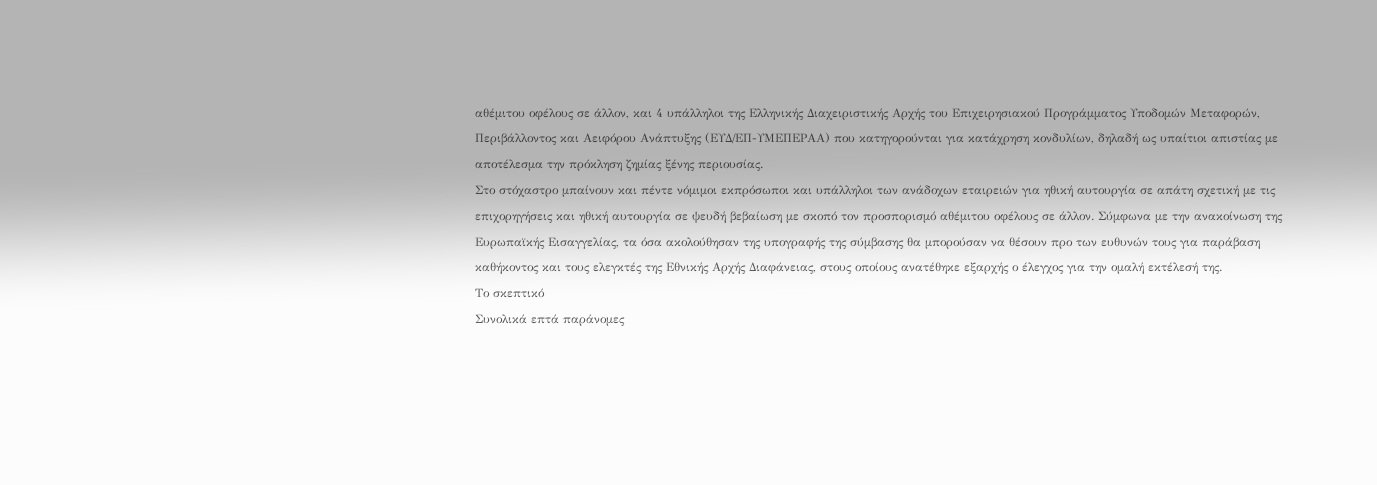αθέμιτου οφέλους σε άλλον, και 4 υπάλληλοι της Ελληνικής Διαχειριστικής Αρχής του Επιχειρησιακού Προγράμματος Υποδομών Μεταφορών, Περιβάλλοντος και Αειφόρου Ανάπτυξης (ΕΥΔ/ΕΠ-ΥΜΕΠΕΡΑΑ) που κατηγορούνται για κατάχρηση κονδυλίων, δηλαδή ως υπαίτιοι απιστίας με αποτέλεσμα την πρόκληση ζημίας ξένης περιουσίας.
Στο στόχαστρο μπαίνουν και πέντε νόμιμοι εκπρόσωποι και υπάλληλοι των ανάδοχων εταιρειών για ηθική αυτουργία σε απάτη σχετική με τις επιχορηγήσεις και ηθική αυτουργία σε ψευδή βεβαίωση με σκοπό τον προσπορισμό αθέμιτου οφέλους σε άλλον. Σύμφωνα με την ανακοίνωση της Ευρωπαϊκής Εισαγγελίας, τα όσα ακολούθησαν της υπογραφής της σύμβασης θα μπορούσαν να θέσουν προ των ευθυνών τους για παράβαση καθήκοντος και τους ελεγκτές της Εθνικής Αρχής Διαφάνειας, στους οποίους ανατέθηκε εξαρχής ο έλεγχος για την ομαλή εκτέλεσή της.
Το σκεπτικό
Συνολικά επτά παράνομες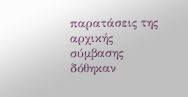παρατάσεις της αρχικής σύμβασης δόθηκαν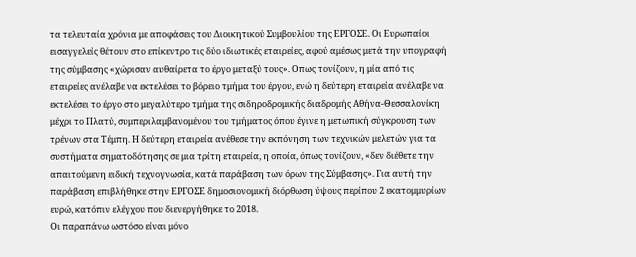τα τελευταία χρόνια με αποφάσεις του Διοικητικού Συμβουλίου της ΕΡΓΟΣΕ. Οι Ευρωπαίοι εισαγγελείς θέτουν στο επίκεντρο τις δύο ιδιωτικές εταιρείες, αφού αμέσως μετά την υπογραφή της σύμβασης «χώρισαν αυθαίρετα το έργο μεταξύ τους». Οπως τονίζουν, η μία από τις εταιρείες ανέλαβε να εκτελέσει το βόρειο τμήμα του έργου, ενώ η δεύτερη εταιρεία ανέλαβε να εκτελέσει το έργο στο μεγαλύτερο τμήμα της σιδηροδρομικής διαδρομής Αθήνα-Θεσσαλονίκη μέχρι το Πλατύ, συμπεριλαμβανομένου του τμήματος όπου έγινε η μετωπική σύγκρουση των τρένων στα Τέμπη. Η δεύτερη εταιρεία ανέθεσε την εκπόνηση των τεχνικών μελετών για τα συστήματα σηματοδότησης σε μια τρίτη εταιρεία, η οποία, όπως τονίζουν, «δεν διέθετε την απαιτούμενη ειδική τεχνογνωσία, κατά παράβαση των όρων της Σύμβασης». Για αυτή την παράβαση επιβλήθηκε στην ΕΡΓΟΣΕ δημοσιονομική διόρθωση ύψους περίπου 2 εκατομμυρίων ευρώ, κατόπιν ελέγχου που διενεργήθηκε το 2018.
Οι παραπάνω ωστόσο είναι μόνο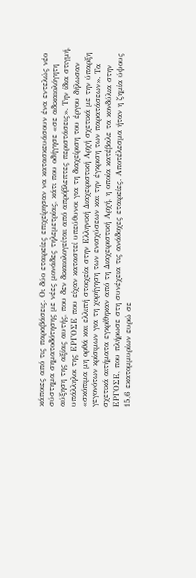κάποιες από τις παραβάσεις. Οι δύο εταιρείες επιχείρησαν να κατασκευάσουν ένα εντελώς νέο σύστημα σηματοδότησης με νέες μονάδες τηλεμετρίας, κάτι που οδήγησε «σε αδικαιολόγητη αύξηση της αξίας αυτής, που δεν δικαιολογείται από απρόβλεπτες περιστάσεις». Την ίδια στιγμή, υπάλληλοι της ΕΡΓΟΣΕ που είχαν καταστεί υπεύθυνοι για τη διαχείριση του έργου δήλωσαν «σκόπιμα μη ορθά και ελλιπή στοιχεία στην Ελληνική Διαχειριστική Αρχή σχετικά με την ύπαρξη γεγονότων κρίσιμων για τη χορήγηση των ενισχύσεων και την έγκριση των παρατάσεων». Τα σχετικά αιτήματα εγκρίθηκαν από τη Διαχειριστική Αρχή, η οποία κατέβαλε τα κονδύλια στην ΕΡΓΟΣΕ, που πλήρωσε στη συνέχεια τις ανάδοχες εταιρείες. Αποτέλεσμα ήταν η ζημία ύψους 15,6 εκατομμυρίων ευρώ σε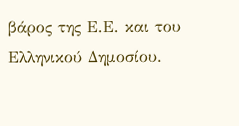βάρος της Ε.Ε. και του Ελληνικού Δημοσίου.